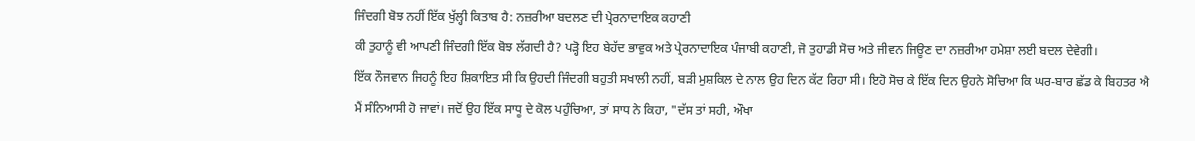ਜਿੰਦਗੀ ਬੋਝ ਨਹੀਂ ਇੱਕ ਖੁੱਲ੍ਹੀ ਕਿਤਾਬ ਹੈ: ਨਜ਼ਰੀਆ ਬਦਲਣ ਦੀ ਪ੍ਰੇਰਨਾਦਾਇਕ ਕਹਾਣੀ
ਕੀ ਤੁਹਾਨੂੰ ਵੀ ਆਪਣੀ ਜਿੰਦਗੀ ਇੱਕ ਬੋਝ ਲੱਗਦੀ ਹੈ? ਪੜ੍ਹੋ ਇਹ ਬੇਹੱਦ ਭਾਵੁਕ ਅਤੇ ਪ੍ਰੇਰਨਾਦਾਇਕ ਪੰਜਾਬੀ ਕਹਾਣੀ, ਜੋ ਤੁਹਾਡੀ ਸੋਚ ਅਤੇ ਜੀਵਨ ਜਿਊਣ ਦਾ ਨਜ਼ਰੀਆ ਹਮੇਸ਼ਾ ਲਈ ਬਦਲ ਦੇਵੇਗੀ।
ਇੱਕ ਨੌਜਵਾਨ ਜਿਹਨੂੰ ਇਹ ਸ਼ਿਕਾਇਤ ਸੀ ਕਿ ਉਹਦੀ ਜਿੰਦਗੀ ਬਹੁਤੀ ਸਖਾਲੀ ਨਹੀਂ, ਬੜੀ ਮੁਸ਼ਕਿਲ ਦੇ ਨਾਲ ਉਹ ਦਿਨ ਕੱਟ ਰਿਹਾ ਸੀ। ਇਹੋ ਸੋਚ ਕੇ ਇੱਕ ਦਿਨ ਉਹਨੇ ਸੋਚਿਆ ਕਿ ਘਰ-ਬਾਰ ਛੱਡ ਕੇ ਬਿਹਤਰ ਐ ਮੈਂ ਸੰਨਿਆਸੀ ਹੋ ਜਾਵਾਂ। ਜਦੋਂ ਉਹ ਇੱਕ ਸਾਧੂ ਦੇ ਕੋਲ ਪਹੁੰਚਿਆ, ਤਾਂ ਸਾਧ ਨੇ ਕਿਹਾ, "ਦੱਸ ਤਾਂ ਸਹੀ, ਔਖਾ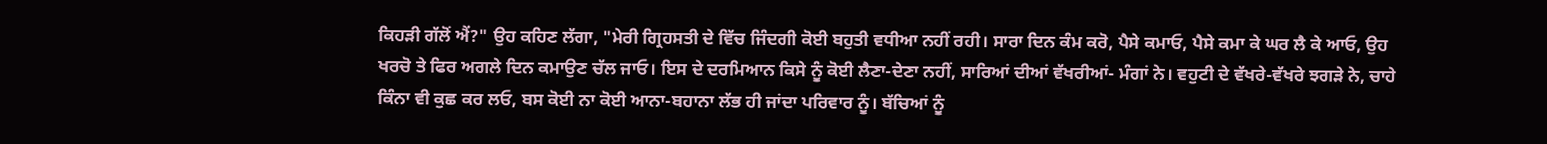ਕਿਹੜੀ ਗੱਲੋਂ ਐਂ?" ਉਹ ਕਹਿਣ ਲੱਗਾ, "ਮੇਰੀ ਗ੍ਰਿਹਸਤੀ ਦੇ ਵਿੱਚ ਜਿੰਦਗੀ ਕੋਈ ਬਹੁਤੀ ਵਧੀਆ ਨਹੀਂ ਰਹੀ। ਸਾਰਾ ਦਿਨ ਕੰਮ ਕਰੋ, ਪੈਸੇ ਕਮਾਓ, ਪੈਸੇ ਕਮਾ ਕੇ ਘਰ ਲੈ ਕੇ ਆਓ, ਉਹ ਖਰਚੋ ਤੇ ਫਿਰ ਅਗਲੇ ਦਿਨ ਕਮਾਉਣ ਚੱਲ ਜਾਓ। ਇਸ ਦੇ ਦਰਮਿਆਨ ਕਿਸੇ ਨੂੰ ਕੋਈ ਲੈਣਾ-ਦੇਣਾ ਨਹੀਂ, ਸਾਰਿਆਂ ਦੀਆਂ ਵੱਖਰੀਆਂ- ਮੰਗਾਂ ਨੇ। ਵਹੁਟੀ ਦੇ ਵੱਖਰੇ-ਵੱਖਰੇ ਝਗੜੇ ਨੇ, ਚਾਹੇ ਕਿੰਨਾ ਵੀ ਕੁਛ ਕਰ ਲਓ, ਬਸ ਕੋਈ ਨਾ ਕੋਈ ਆਨਾ-ਬਹਾਨਾ ਲੱਭ ਹੀ ਜਾਂਦਾ ਪਰਿਵਾਰ ਨੂੰ। ਬੱਚਿਆਂ ਨੂੰ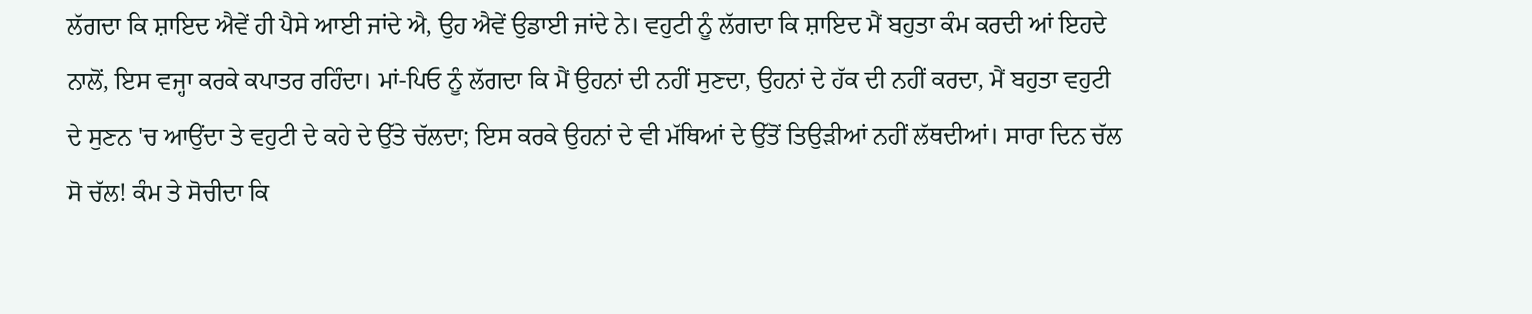ਲੱਗਦਾ ਕਿ ਸ਼ਾਇਦ ਐਵੇਂ ਹੀ ਪੈਸੇ ਆਈ ਜਾਂਦੇ ਐ, ਉਹ ਐਵੇਂ ਉਡਾਈ ਜਾਂਦੇ ਨੇ। ਵਹੁਟੀ ਨੂੰ ਲੱਗਦਾ ਕਿ ਸ਼ਾਇਦ ਮੈਂ ਬਹੁਤਾ ਕੰਮ ਕਰਦੀ ਆਂ ਇਹਦੇ ਨਾਲੋਂ, ਇਸ ਵਜ੍ਹਾ ਕਰਕੇ ਕਪਾਤਰ ਰਹਿੰਦਾ। ਮਾਂ-ਪਿਓ ਨੂੰ ਲੱਗਦਾ ਕਿ ਮੈਂ ਉਹਨਾਂ ਦੀ ਨਹੀਂ ਸੁਣਦਾ, ਉਹਨਾਂ ਦੇ ਹੱਕ ਦੀ ਨਹੀਂ ਕਰਦਾ, ਮੈਂ ਬਹੁਤਾ ਵਹੁਟੀ ਦੇ ਸੁਣਨ 'ਚ ਆਉਂਦਾ ਤੇ ਵਹੁਟੀ ਦੇ ਕਹੇ ਦੇ ਉੱਤੇ ਚੱਲਦਾ; ਇਸ ਕਰਕੇ ਉਹਨਾਂ ਦੇ ਵੀ ਮੱਥਿਆਂ ਦੇ ਉੱਤੋਂ ਤਿਉੜੀਆਂ ਨਹੀਂ ਲੱਥਦੀਆਂ। ਸਾਰਾ ਦਿਨ ਚੱਲ ਸੋ ਚੱਲ! ਕੰਮ ਤੇ ਸੋਚੀਦਾ ਕਿ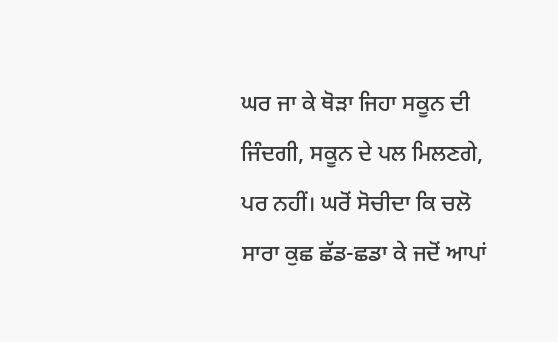ਘਰ ਜਾ ਕੇ ਥੋੜਾ ਜਿਹਾ ਸਕੂਨ ਦੀ ਜਿੰਦਗੀ, ਸਕੂਨ ਦੇ ਪਲ ਮਿਲਣਗੇ, ਪਰ ਨਹੀਂ। ਘਰੋਂ ਸੋਚੀਦਾ ਕਿ ਚਲੋ ਸਾਰਾ ਕੁਛ ਛੱਡ-ਛਡਾ ਕੇ ਜਦੋਂ ਆਪਾਂ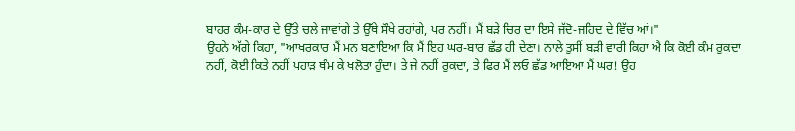ਬਾਹਰ ਕੰਮ-ਕਾਰ ਦੇ ਉੱਤੇ ਚਲੇ ਜਾਵਾਂਗੇ ਤੇ ਉੱਥੇ ਸੌਖੇ ਰਹਾਂਗੇ, ਪਰ ਨਹੀਂ। ਮੈਂ ਬੜੇ ਚਿਰ ਦਾ ਇਸੇ ਜੱਦੋ-ਜਹਿਦ ਦੇ ਵਿੱਚ ਆਂ।"
ਉਹਨੇ ਅੱਗੇ ਕਿਹਾ, "ਆਖਰਕਾਰ ਮੈਂ ਮਨ ਬਣਾਇਆ ਕਿ ਮੈਂ ਇਹ ਘਰ-ਬਾਰ ਛੱਡ ਹੀ ਦੇਣਾ। ਨਾਲੇ ਤੁਸੀਂ ਬੜੀ ਵਾਰੀ ਕਿਹਾ ਐ ਕਿ ਕੋਈ ਕੰਮ ਰੁਕਦਾ ਨਹੀਂ, ਕੋਈ ਕਿਤੇ ਨਹੀਂ ਪਹਾੜ ਥੰਮ ਕੇ ਖਲੋਤਾ ਹੁੰਦਾ। ਤੇ ਜੇ ਨਹੀਂ ਰੁਕਦਾ, ਤੇ ਫਿਰ ਮੈਂ ਲਓ ਛੱਡ ਆਇਆ ਮੈਂ ਘਰ! ਉਹ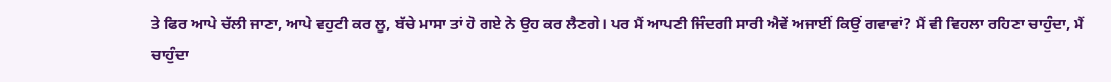ਤੇ ਫਿਰ ਆਪੇ ਚੱਲੀ ਜਾਣਾ, ਆਪੇ ਵਹੁਟੀ ਕਰ ਲੂ, ਬੱਚੇ ਮਾਸਾ ਤਾਂ ਹੋ ਗਏ ਨੇ ਉਹ ਕਰ ਲੈਣਗੇ। ਪਰ ਮੈਂ ਆਪਣੀ ਜਿੰਦਗੀ ਸਾਰੀ ਐਵੇਂ ਅਜਾਈਂ ਕਿਉਂ ਗਵਾਵਾਂ? ਮੈਂ ਵੀ ਵਿਹਲਾ ਰਹਿਣਾ ਚਾਹੁੰਦਾ, ਮੈਂ ਚਾਹੁੰਦਾ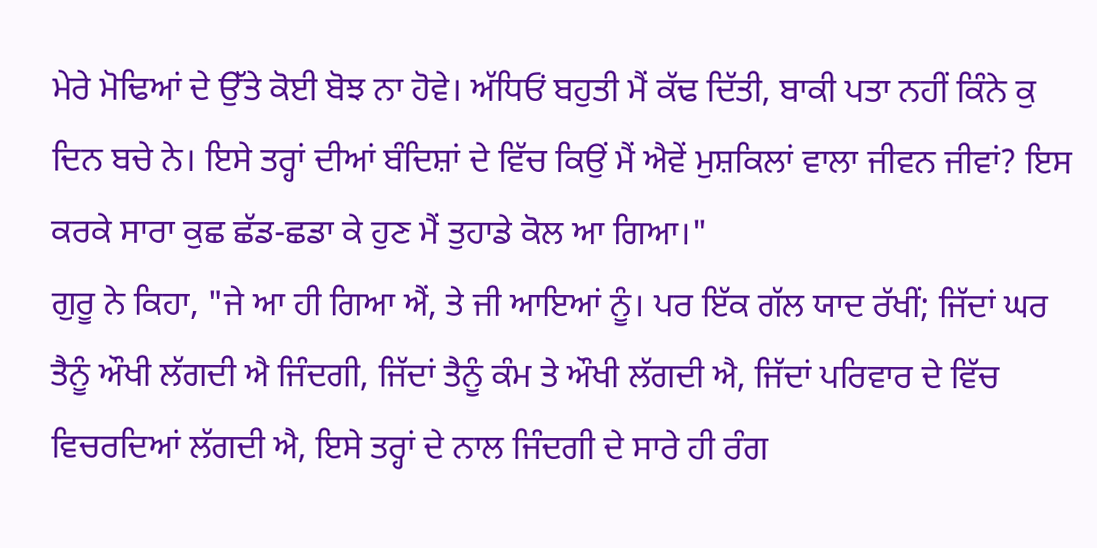ਮੇਰੇ ਮੋਢਿਆਂ ਦੇ ਉੱਤੇ ਕੋਈ ਬੋਝ ਨਾ ਹੋਵੇ। ਅੱਧਿਓਂ ਬਹੁਤੀ ਮੈਂ ਕੱਢ ਦਿੱਤੀ, ਬਾਕੀ ਪਤਾ ਨਹੀਂ ਕਿੰਨੇ ਕੁ ਦਿਨ ਬਚੇ ਨੇ। ਇਸੇ ਤਰ੍ਹਾਂ ਦੀਆਂ ਬੰਦਿਸ਼ਾਂ ਦੇ ਵਿੱਚ ਕਿਉਂ ਮੈਂ ਐਵੇਂ ਮੁਸ਼ਕਿਲਾਂ ਵਾਲਾ ਜੀਵਨ ਜੀਵਾਂ? ਇਸ ਕਰਕੇ ਸਾਰਾ ਕੁਛ ਛੱਡ-ਛਡਾ ਕੇ ਹੁਣ ਮੈਂ ਤੁਹਾਡੇ ਕੋਲ ਆ ਗਿਆ।"
ਗੁਰੂ ਨੇ ਕਿਹਾ, "ਜੇ ਆ ਹੀ ਗਿਆ ਐਂ, ਤੇ ਜੀ ਆਇਆਂ ਨੂੰ। ਪਰ ਇੱਕ ਗੱਲ ਯਾਦ ਰੱਖੀਂ; ਜਿੱਦਾਂ ਘਰ ਤੈਨੂੰ ਔਖੀ ਲੱਗਦੀ ਐ ਜਿੰਦਗੀ, ਜਿੱਦਾਂ ਤੈਨੂੰ ਕੰਮ ਤੇ ਔਖੀ ਲੱਗਦੀ ਐ, ਜਿੱਦਾਂ ਪਰਿਵਾਰ ਦੇ ਵਿੱਚ ਵਿਚਰਦਿਆਂ ਲੱਗਦੀ ਐ, ਇਸੇ ਤਰ੍ਹਾਂ ਦੇ ਨਾਲ ਜਿੰਦਗੀ ਦੇ ਸਾਰੇ ਹੀ ਰੰਗ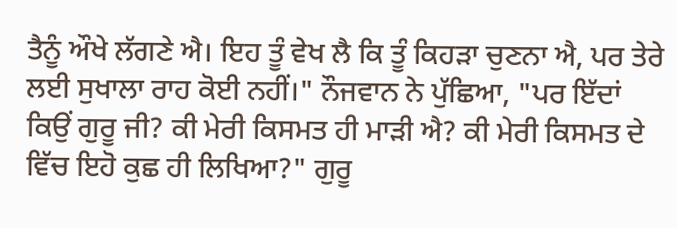ਤੈਨੂੰ ਔਖੇ ਲੱਗਣੇ ਐ। ਇਹ ਤੂੰ ਵੇਖ ਲੈ ਕਿ ਤੂੰ ਕਿਹੜਾ ਚੁਣਨਾ ਐ, ਪਰ ਤੇਰੇ ਲਈ ਸੁਖਾਲਾ ਰਾਹ ਕੋਈ ਨਹੀਂ।" ਨੌਜਵਾਨ ਨੇ ਪੁੱਛਿਆ, "ਪਰ ਇੱਦਾਂ ਕਿਉਂ ਗੁਰੂ ਜੀ? ਕੀ ਮੇਰੀ ਕਿਸਮਤ ਹੀ ਮਾੜੀ ਐ? ਕੀ ਮੇਰੀ ਕਿਸਮਤ ਦੇ ਵਿੱਚ ਇਹੋ ਕੁਛ ਹੀ ਲਿਖਿਆ?" ਗੁਰੂ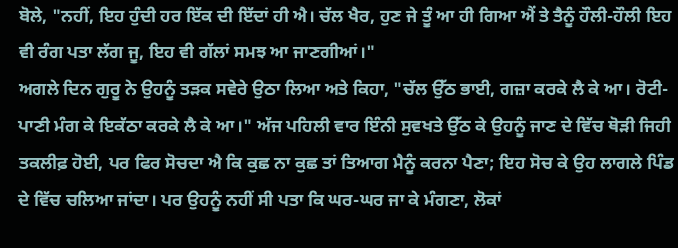ਬੋਲੇ, "ਨਹੀਂ, ਇਹ ਹੁੰਦੀ ਹਰ ਇੱਕ ਦੀ ਇੱਦਾਂ ਹੀ ਐ। ਚੱਲ ਖੈਰ, ਹੁਣ ਜੇ ਤੂੰ ਆ ਹੀ ਗਿਆ ਐਂ ਤੇ ਤੈਨੂੰ ਹੌਲੀ-ਹੌਲੀ ਇਹ ਵੀ ਰੰਗ ਪਤਾ ਲੱਗ ਜੂ, ਇਹ ਵੀ ਗੱਲਾਂ ਸਮਝ ਆ ਜਾਣਗੀਆਂ।"
ਅਗਲੇ ਦਿਨ ਗੁਰੂ ਨੇ ਉਹਨੂੰ ਤੜਕ ਸਵੇਰੇ ਉਠਾ ਲਿਆ ਅਤੇ ਕਿਹਾ, "ਚੱਲ ਉੱਠ ਭਾਈ, ਗਜ਼ਾ ਕਰਕੇ ਲੈ ਕੇ ਆ। ਰੋਟੀ-ਪਾਣੀ ਮੰਗ ਕੇ ਇਕੱਠਾ ਕਰਕੇ ਲੈ ਕੇ ਆ।" ਅੱਜ ਪਹਿਲੀ ਵਾਰ ਇੰਨੀ ਸੁਵਖਤੇ ਉੱਠ ਕੇ ਉਹਨੂੰ ਜਾਣ ਦੇ ਵਿੱਚ ਥੋੜੀ ਜਿਹੀ ਤਕਲੀਫ਼ ਹੋਈ, ਪਰ ਫਿਰ ਸੋਚਦਾ ਐ ਕਿ ਕੁਛ ਨਾ ਕੁਛ ਤਾਂ ਤਿਆਗ ਮੈਨੂੰ ਕਰਨਾ ਪੈਣਾ; ਇਹ ਸੋਚ ਕੇ ਉਹ ਲਾਗਲੇ ਪਿੰਡ ਦੇ ਵਿੱਚ ਚਲਿਆ ਜਾਂਦਾ। ਪਰ ਉਹਨੂੰ ਨਹੀਂ ਸੀ ਪਤਾ ਕਿ ਘਰ-ਘਰ ਜਾ ਕੇ ਮੰਗਣਾ, ਲੋਕਾਂ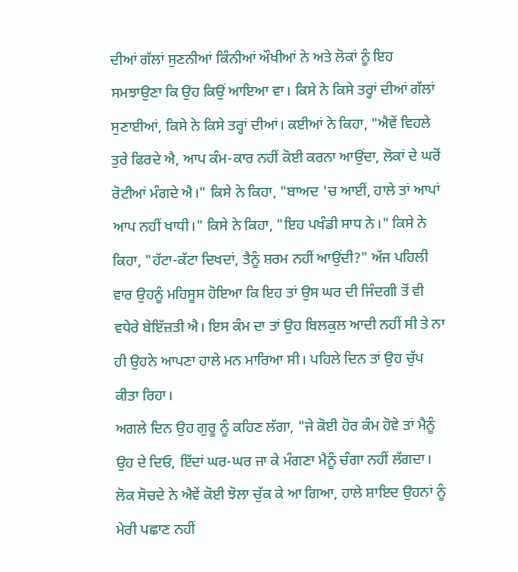ਦੀਆਂ ਗੱਲਾਂ ਸੁਣਨੀਆਂ ਕਿੰਨੀਆਂ ਔਖੀਆਂ ਨੇ ਅਤੇ ਲੋਕਾਂ ਨੂੰ ਇਹ ਸਮਝਾਉਣਾ ਕਿ ਉਹ ਕਿਉਂ ਆਇਆ ਵਾ। ਕਿਸੇ ਨੇ ਕਿਸੇ ਤਰ੍ਹਾਂ ਦੀਆਂ ਗੱਲਾਂ ਸੁਣਾਈਆਂ, ਕਿਸੇ ਨੇ ਕਿਸੇ ਤਰ੍ਹਾਂ ਦੀਆਂ। ਕਈਆਂ ਨੇ ਕਿਹਾ, "ਐਵੇਂ ਵਿਹਲੇ ਤੁਰੇ ਫਿਰਦੇ ਐ, ਆਪ ਕੰਮ-ਕਾਰ ਨਹੀਂ ਕੋਈ ਕਰਨਾ ਆਉਂਦਾ, ਲੋਕਾਂ ਦੇ ਘਰੋਂ ਰੋਟੀਆਂ ਮੰਗਦੇ ਐ।" ਕਿਸੇ ਨੇ ਕਿਹਾ, "ਬਾਅਦ 'ਚ ਆਈਂ, ਹਾਲੇ ਤਾਂ ਆਪਾਂ ਆਪ ਨਹੀਂ ਖਾਧੀ।" ਕਿਸੇ ਨੇ ਕਿਹਾ, "ਇਹ ਪਖੰਡੀ ਸਾਧ ਨੇ।" ਕਿਸੇ ਨੇ ਕਿਹਾ, "ਹੱਟਾ-ਕੱਟਾ ਦਿਖਦਾਂ, ਤੈਨੂੰ ਸ਼ਰਮ ਨਹੀਂ ਆਉਂਦੀ?" ਅੱਜ ਪਹਿਲੀ ਵਾਰ ਉਹਨੂੰ ਮਹਿਸੂਸ ਹੋਇਆ ਕਿ ਇਹ ਤਾਂ ਉਸ ਘਰ ਦੀ ਜਿੰਦਗੀ ਤੋਂ ਵੀ ਵਧੇਰੇ ਬੇਇੱਜ਼ਤੀ ਐ। ਇਸ ਕੰਮ ਦਾ ਤਾਂ ਉਹ ਬਿਲਕੁਲ ਆਦੀ ਨਹੀਂ ਸੀ ਤੇ ਨਾ ਹੀ ਉਹਨੇ ਆਪਣਾ ਹਾਲੇ ਮਨ ਮਾਰਿਆ ਸੀ। ਪਹਿਲੇ ਦਿਨ ਤਾਂ ਉਹ ਚੁੱਪ ਕੀਤਾ ਰਿਹਾ।
ਅਗਲੇ ਦਿਨ ਉਹ ਗੁਰੂ ਨੂੰ ਕਹਿਣ ਲੱਗਾ, "ਜੇ ਕੋਈ ਹੋਰ ਕੰਮ ਹੋਵੇ ਤਾਂ ਮੈਨੂੰ ਉਹ ਦੇ ਦਿਓ, ਇੱਦਾਂ ਘਰ-ਘਰ ਜਾ ਕੇ ਮੰਗਣਾ ਮੈਨੂੰ ਚੰਗਾ ਨਹੀਂ ਲੱਗਦਾ। ਲੋਕ ਸੋਚਦੇ ਨੇ ਐਵੇਂ ਕੋਈ ਝੋਲਾ ਚੁੱਕ ਕੇ ਆ ਗਿਆ, ਹਾਲੇ ਸ਼ਾਇਦ ਉਹਨਾਂ ਨੂੰ ਮੇਰੀ ਪਛਾਣ ਨਹੀਂ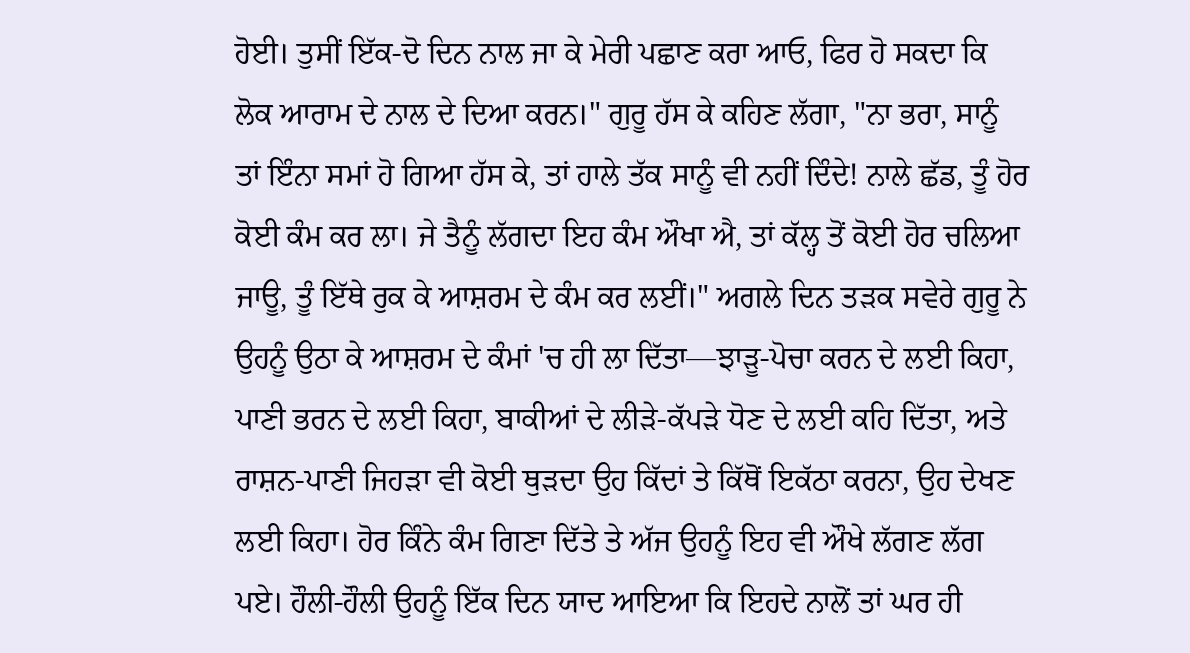ਹੋਈ। ਤੁਸੀਂ ਇੱਕ-ਦੋ ਦਿਨ ਨਾਲ ਜਾ ਕੇ ਮੇਰੀ ਪਛਾਣ ਕਰਾ ਆਓ, ਫਿਰ ਹੋ ਸਕਦਾ ਕਿ ਲੋਕ ਆਰਾਮ ਦੇ ਨਾਲ ਦੇ ਦਿਆ ਕਰਨ।" ਗੁਰੂ ਹੱਸ ਕੇ ਕਹਿਣ ਲੱਗਾ, "ਨਾ ਭਰਾ, ਸਾਨੂੰ ਤਾਂ ਇੰਨਾ ਸਮਾਂ ਹੋ ਗਿਆ ਹੱਸ ਕੇ, ਤਾਂ ਹਾਲੇ ਤੱਕ ਸਾਨੂੰ ਵੀ ਨਹੀਂ ਦਿੰਦੇ! ਨਾਲੇ ਛੱਡ, ਤੂੰ ਹੋਰ ਕੋਈ ਕੰਮ ਕਰ ਲਾ। ਜੇ ਤੈਨੂੰ ਲੱਗਦਾ ਇਹ ਕੰਮ ਔਖਾ ਐ, ਤਾਂ ਕੱਲ੍ਹ ਤੋਂ ਕੋਈ ਹੋਰ ਚਲਿਆ ਜਾਊ, ਤੂੰ ਇੱਥੇ ਰੁਕ ਕੇ ਆਸ਼ਰਮ ਦੇ ਕੰਮ ਕਰ ਲਈਂ।" ਅਗਲੇ ਦਿਨ ਤੜਕ ਸਵੇਰੇ ਗੁਰੂ ਨੇ ਉਹਨੂੰ ਉਠਾ ਕੇ ਆਸ਼ਰਮ ਦੇ ਕੰਮਾਂ 'ਚ ਹੀ ਲਾ ਦਿੱਤਾ—ਝਾੜੂ-ਪੋਚਾ ਕਰਨ ਦੇ ਲਈ ਕਿਹਾ, ਪਾਣੀ ਭਰਨ ਦੇ ਲਈ ਕਿਹਾ, ਬਾਕੀਆਂ ਦੇ ਲੀੜੇ-ਕੱਪੜੇ ਧੋਣ ਦੇ ਲਈ ਕਹਿ ਦਿੱਤਾ, ਅਤੇ ਰਾਸ਼ਨ-ਪਾਣੀ ਜਿਹੜਾ ਵੀ ਕੋਈ ਥੁੜਦਾ ਉਹ ਕਿੱਦਾਂ ਤੇ ਕਿੱਥੋਂ ਇਕੱਠਾ ਕਰਨਾ, ਉਹ ਦੇਖਣ ਲਈ ਕਿਹਾ। ਹੋਰ ਕਿੰਨੇ ਕੰਮ ਗਿਣਾ ਦਿੱਤੇ ਤੇ ਅੱਜ ਉਹਨੂੰ ਇਹ ਵੀ ਔਖੇ ਲੱਗਣ ਲੱਗ ਪਏ। ਹੌਲੀ-ਹੌਲੀ ਉਹਨੂੰ ਇੱਕ ਦਿਨ ਯਾਦ ਆਇਆ ਕਿ ਇਹਦੇ ਨਾਲੋਂ ਤਾਂ ਘਰ ਹੀ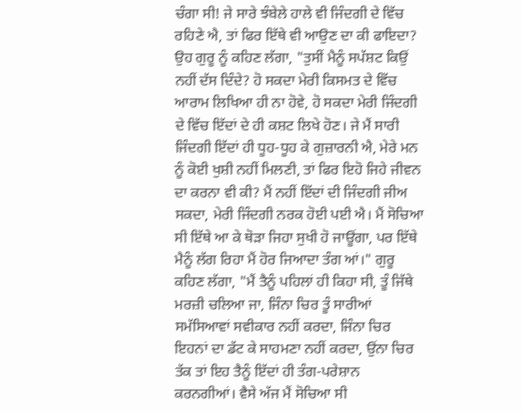ਚੰਗਾ ਸੀ! ਜੇ ਸਾਰੇ ਝੰਬੇਲੇ ਹਾਲੇ ਵੀ ਜਿੰਦਗੀ ਦੇ ਵਿੱਚ ਰਹਿਣੇ ਐ, ਤਾਂ ਫਿਰ ਇੱਥੇ ਵੀ ਆਉਣ ਦਾ ਕੀ ਫਾਇਦਾ?
ਉਹ ਗੁਰੂ ਨੂੰ ਕਹਿਣ ਲੱਗਾ, "ਤੁਸੀਂ ਮੈਨੂੰ ਸਪੱਸ਼ਟ ਕਿਉਂ ਨਹੀਂ ਦੱਸ ਦਿੰਦੇ? ਹੋ ਸਕਦਾ ਮੇਰੀ ਕਿਸਮਤ ਦੇ ਵਿੱਚ ਆਰਾਮ ਲਿਖਿਆ ਹੀ ਨਾ ਹੋਵੇ, ਹੋ ਸਕਦਾ ਮੇਰੀ ਜਿੰਦਗੀ ਦੇ ਵਿੱਚ ਇੱਦਾਂ ਦੇ ਹੀ ਕਸ਼ਟ ਲਿਖੇ ਹੋਣ। ਜੇ ਮੈਂ ਸਾਰੀ ਜਿੰਦਗੀ ਇੱਦਾਂ ਹੀ ਧੂਹ-ਧੂਹ ਕੇ ਗੁਜ਼ਾਰਨੀ ਐ, ਮੇਰੇ ਮਨ ਨੂੰ ਕੋਈ ਖੁਸ਼ੀ ਨਹੀਂ ਮਿਲਣੀ, ਤਾਂ ਫਿਰ ਇਹੋ ਜਿਹੇ ਜੀਵਨ ਦਾ ਕਰਨਾ ਵੀ ਕੀ? ਮੈਂ ਨਹੀਂ ਇੱਦਾਂ ਦੀ ਜਿੰਦਗੀ ਜੀਅ ਸਕਦਾ, ਮੇਰੀ ਜਿੰਦਗੀ ਨਰਕ ਹੋਈ ਪਈ ਐ। ਮੈਂ ਸੋਚਿਆ ਸੀ ਇੱਥੇ ਆ ਕੇ ਥੋੜਾ ਜਿਹਾ ਸੁਖੀ ਹੋ ਜਾਊਂਗਾ, ਪਰ ਇੱਥੇ ਮੈਨੂੰ ਲੱਗ ਰਿਹਾ ਮੈਂ ਹੋਰ ਜਿਆਦਾ ਤੰਗ ਆਂ।" ਗੁਰੂ ਕਹਿਣ ਲੱਗਾ, "ਮੈਂ ਤੈਨੂੰ ਪਹਿਲਾਂ ਹੀ ਕਿਹਾ ਸੀ, ਤੂੰ ਜਿੱਥੇ ਮਰਜ਼ੀ ਚਲਿਆ ਜਾ, ਜਿੰਨਾ ਚਿਰ ਤੂੰ ਸਾਰੀਆਂ ਸਮੱਸਿਆਵਾਂ ਸਵੀਕਾਰ ਨਹੀਂ ਕਰਦਾ, ਜਿੰਨਾ ਚਿਰ ਇਹਨਾਂ ਦਾ ਡੱਟ ਕੇ ਸਾਹਮਣਾ ਨਹੀਂ ਕਰਦਾ, ਉਂਨਾ ਚਿਰ ਤੱਕ ਤਾਂ ਇਹ ਤੈਨੂੰ ਇੱਦਾਂ ਹੀ ਤੰਗ-ਪਰੇਸ਼ਾਨ ਕਰਨਗੀਆਂ। ਵੈਸੇ ਅੱਜ ਮੈਂ ਸੋਚਿਆ ਸੀ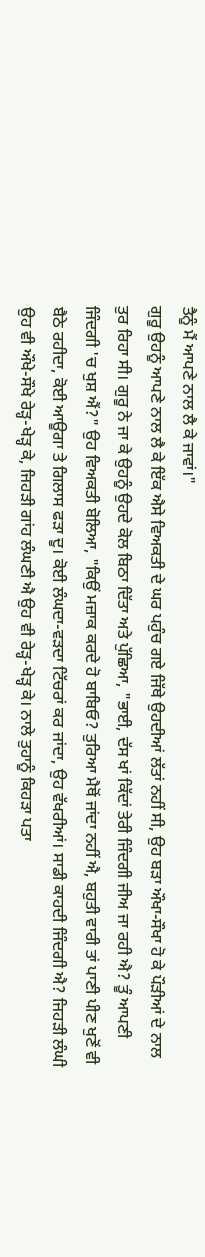ਤੈਨੂੰ ਮੈਂ ਆਪਣੇ ਨਾਲ ਲੈ ਕੇ ਜਾਵਾਂ।"
ਗੁਰੂ ਉਹਨੂੰ ਆਪਣੇ ਨਾਲ ਲੈ ਕੇ ਇੱਕ ਐਸੇ ਵਿਅਕਤੀ ਦੇ ਘਰ ਪਹੁੰਚ ਗਏ ਜਿੱਥੇ ਉਹਦੀਆਂ ਲੱਤਾਂ ਨਹੀਂ ਸੀ, ਉਹ ਬੜਾ ਔਖਾ-ਸੌਖਾ ਹੋ ਕੇ ਪੌੜੀਆਂ ਦੇ ਨਾਲ ਤੁਰ ਰਿਹਾ ਸੀ। ਗੁਰੂ ਨੇ ਜਾ ਕੇ ਉਹਨੂੰ ਉਹਦੇ ਕੋਲ ਬਿਠਾ ਦਿੱਤਾ ਅਤੇ ਪੁੱਛਿਆ, "ਭਾਈ, ਦੱਸ ਖਾਂ ਕਿੱਦਾਂ ਤੇਰੀ ਜਿੰਦਗੀ ਜੀਅ ਜਾ ਰਹੀ ਐ? ਤੂੰ ਆਪਣੀ ਜਿੰਦਗੀ 'ਚ ਖੁਸ਼ ਐਂ?" ਉਹ ਵਿਅਕਤੀ ਬੋਲਿਆ, "ਕਿਉਂ ਮਜ਼ਾਕ ਕਰਦੇ ਹੋ ਬਾਬਿਓ? ਤੁਰਿਆ ਮੈਥੋਂ ਜਾਂਦਾ ਨਹੀਂ ਐ, ਬਹੁਤੀ ਵਾਰੀ ਤਾਂ ਪਾਣੀ ਪੀਣ ਖੁਣੋਂ ਵੀ ਬੈਠੇ ਰਹੀਦਾ, ਕੋਈ ਆਊਗਾ ਤੇ ਗਿਲਾਸ ਫੜਾ ਦੂ। ਕੋਈ ਲੰਘਦਾ-ਵੜਦਾ ਟਿੱਚਰਾਂ ਕਰ ਜਾਂਦਾ, ਉਹ ਵੱਖਰੀਆਂ। ਸਾਡੀ ਕਾਹਦੀ ਜਿੰਦਗੀ ਐ? ਜਿਹੜੀ ਲੰਘੀ ਉਹ ਵੀ ਔਖੇ-ਸੌਖੇ ਰੇੜ੍ਹ-ਖੇੜ੍ਹ ਕੇ, ਜਿਹੜੀ ਗਾਂਹ ਲੰਘਣੀ ਐ ਉਹ ਵੀ ਰੇੜ੍ਹ-ਖੇੜ੍ਹ ਕੇ। ਨਾਲੇ ਤੁਹਾਨੂੰ ਕਿਹੜਾ ਪਤਾ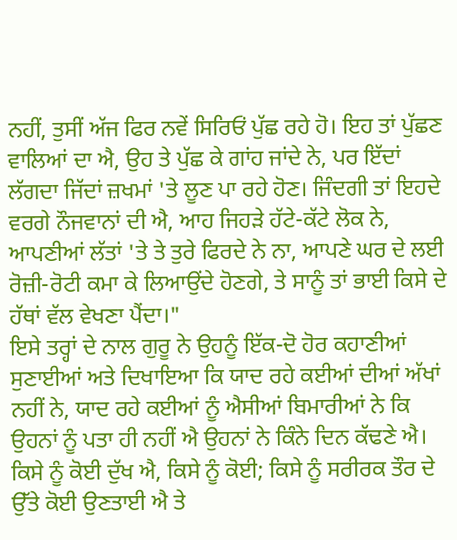ਨਹੀਂ, ਤੁਸੀਂ ਅੱਜ ਫਿਰ ਨਵੇਂ ਸਿਰਿਓਂ ਪੁੱਛ ਰਹੇ ਹੋ। ਇਹ ਤਾਂ ਪੁੱਛਣ ਵਾਲਿਆਂ ਦਾ ਐ, ਉਹ ਤੇ ਪੁੱਛ ਕੇ ਗਾਂਹ ਜਾਂਦੇ ਨੇ, ਪਰ ਇੱਦਾਂ ਲੱਗਦਾ ਜਿੱਦਾਂ ਜ਼ਖਮਾਂ 'ਤੇ ਲੂਣ ਪਾ ਰਹੇ ਹੋਣ। ਜਿੰਦਗੀ ਤਾਂ ਇਹਦੇ ਵਰਗੇ ਨੌਜਵਾਨਾਂ ਦੀ ਐ, ਆਹ ਜਿਹੜੇ ਹੱਟੇ-ਕੱਟੇ ਲੋਕ ਨੇ, ਆਪਣੀਆਂ ਲੱਤਾਂ 'ਤੇ ਤੇ ਤੁਰੇ ਫਿਰਦੇ ਨੇ ਨਾ, ਆਪਣੇ ਘਰ ਦੇ ਲਈ ਰੋਜ਼ੀ-ਰੋਟੀ ਕਮਾ ਕੇ ਲਿਆਉਂਦੇ ਹੋਣਗੇ, ਤੇ ਸਾਨੂੰ ਤਾਂ ਭਾਈ ਕਿਸੇ ਦੇ ਹੱਥਾਂ ਵੱਲ ਵੇਖਣਾ ਪੈਂਦਾ।"
ਇਸੇ ਤਰ੍ਹਾਂ ਦੇ ਨਾਲ ਗੁਰੂ ਨੇ ਉਹਨੂੰ ਇੱਕ-ਦੋ ਹੋਰ ਕਹਾਣੀਆਂ ਸੁਣਾਈਆਂ ਅਤੇ ਦਿਖਾਇਆ ਕਿ ਯਾਦ ਰਹੇ ਕਈਆਂ ਦੀਆਂ ਅੱਖਾਂ ਨਹੀਂ ਨੇ, ਯਾਦ ਰਹੇ ਕਈਆਂ ਨੂੰ ਐਸੀਆਂ ਬਿਮਾਰੀਆਂ ਨੇ ਕਿ ਉਹਨਾਂ ਨੂੰ ਪਤਾ ਹੀ ਨਹੀਂ ਐ ਉਹਨਾਂ ਨੇ ਕਿੰਨੇ ਦਿਨ ਕੱਢਣੇ ਐ। ਕਿਸੇ ਨੂੰ ਕੋਈ ਦੁੱਖ ਐ, ਕਿਸੇ ਨੂੰ ਕੋਈ; ਕਿਸੇ ਨੂੰ ਸਰੀਰਕ ਤੌਰ ਦੇ ਉੱਤੇ ਕੋਈ ਉਣਤਾਈ ਐ ਤੇ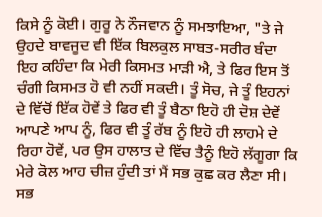ਕਿਸੇ ਨੂੰ ਕੋਈ। ਗੁਰੂ ਨੇ ਨੌਜਵਾਨ ਨੂੰ ਸਮਝਾਇਆ, "ਤੇ ਜੇ ਉਹਦੇ ਬਾਵਜੂਦ ਵੀ ਇੱਕ ਬਿਲਕੁਲ ਸਾਬਤ-ਸਰੀਰ ਬੰਦਾ ਇਹ ਕਹਿੰਦਾ ਕਿ ਮੇਰੀ ਕਿਸਮਤ ਮਾੜੀ ਐ, ਤੇ ਫਿਰ ਇਸ ਤੋਂ ਚੰਗੀ ਕਿਸਮਤ ਹੋ ਵੀ ਨਹੀਂ ਸਕਦੀ। ਤੂੰ ਸੋਚ, ਜੇ ਤੂੰ ਇਹਨਾਂ ਦੇ ਵਿੱਚੋਂ ਇੱਕ ਹੋਵੇਂ ਤੇ ਫਿਰ ਵੀ ਤੂੰ ਬੈਠਾ ਇਹੋ ਹੀ ਦੋਸ਼ ਦੇਵੇਂ ਆਪਣੇ ਆਪ ਨੂੰ, ਫਿਰ ਵੀ ਤੂੰ ਰੱਬ ਨੂੰ ਇਹੋ ਹੀ ਲਾਹਮੇ ਦੇ ਰਿਹਾ ਹੋਵੇਂ, ਪਰ ਉਸ ਹਾਲਾਤ ਦੇ ਵਿੱਚ ਤੈਨੂੰ ਇਹੋ ਲੱਗੂਗਾ ਕਿ ਮੇਰੇ ਕੋਲ ਆਹ ਚੀਜ਼ ਹੁੰਦੀ ਤਾਂ ਮੈਂ ਸਭ ਕੁਛ ਕਰ ਲੈਣਾ ਸੀ। ਸਭ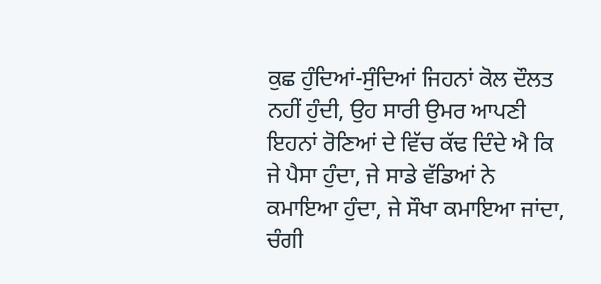ਕੁਛ ਹੁੰਦਿਆਂ-ਸੁੰਦਿਆਂ ਜਿਹਨਾਂ ਕੋਲ ਦੌਲਤ ਨਹੀਂ ਹੁੰਦੀ, ਉਹ ਸਾਰੀ ਉਮਰ ਆਪਣੀ ਇਹਨਾਂ ਰੋਣਿਆਂ ਦੇ ਵਿੱਚ ਕੱਢ ਦਿੰਦੇ ਐ ਕਿ ਜੇ ਪੈਸਾ ਹੁੰਦਾ, ਜੇ ਸਾਡੇ ਵੱਡਿਆਂ ਨੇ ਕਮਾਇਆ ਹੁੰਦਾ, ਜੇ ਸੌਖਾ ਕਮਾਇਆ ਜਾਂਦਾ, ਚੰਗੀ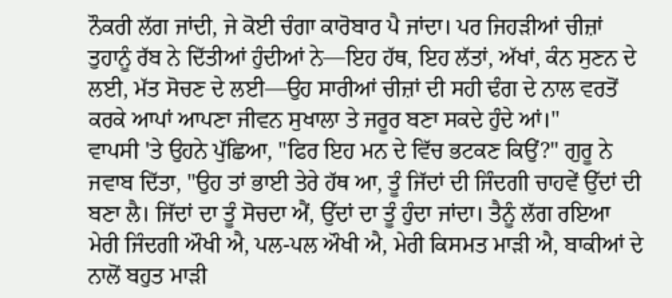ਨੌਕਰੀ ਲੱਗ ਜਾਂਦੀ, ਜੇ ਕੋਈ ਚੰਗਾ ਕਾਰੋਬਾਰ ਪੈ ਜਾਂਦਾ। ਪਰ ਜਿਹੜੀਆਂ ਚੀਜ਼ਾਂ ਤੁਹਾਨੂੰ ਰੱਬ ਨੇ ਦਿੱਤੀਆਂ ਹੁੰਦੀਆਂ ਨੇ—ਇਹ ਹੱਥ, ਇਹ ਲੱਤਾਂ, ਅੱਖਾਂ, ਕੰਨ ਸੁਣਨ ਦੇ ਲਈ, ਮੱਤ ਸੋਚਣ ਦੇ ਲਈ—ਉਹ ਸਾਰੀਆਂ ਚੀਜ਼ਾਂ ਦੀ ਸਹੀ ਢੰਗ ਦੇ ਨਾਲ ਵਰਤੋਂ ਕਰਕੇ ਆਪਾਂ ਆਪਣਾ ਜੀਵਨ ਸੁਖਾਲਾ ਤੇ ਜਰੂਰ ਬਣਾ ਸਕਦੇ ਹੁੰਦੇ ਆਂ।"
ਵਾਪਸੀ 'ਤੇ ਉਹਨੇ ਪੁੱਛਿਆ, "ਫਿਰ ਇਹ ਮਨ ਦੇ ਵਿੱਚ ਭਟਕਣ ਕਿਉਂ?" ਗੁਰੂ ਨੇ ਜਵਾਬ ਦਿੱਤਾ, "ਉਹ ਤਾਂ ਭਾਈ ਤੇਰੇ ਹੱਥ ਆ, ਤੂੰ ਜਿੱਦਾਂ ਦੀ ਜਿੰਦਗੀ ਚਾਹਵੇਂ ਉੱਦਾਂ ਦੀ ਬਣਾ ਲੈ। ਜਿੱਦਾਂ ਦਾ ਤੂੰ ਸੋਚਦਾ ਐਂ, ਉੱਦਾਂ ਦਾ ਤੂੰ ਹੁੰਦਾ ਜਾਂਦਾ। ਤੈਨੂੰ ਲੱਗ ਰਇਆ ਮੇਰੀ ਜਿੰਦਗੀ ਔਖੀ ਐ, ਪਲ-ਪਲ ਔਖੀ ਐ, ਮੇਰੀ ਕਿਸਮਤ ਮਾੜੀ ਐ, ਬਾਕੀਆਂ ਦੇ ਨਾਲੋਂ ਬਹੁਤ ਮਾੜੀ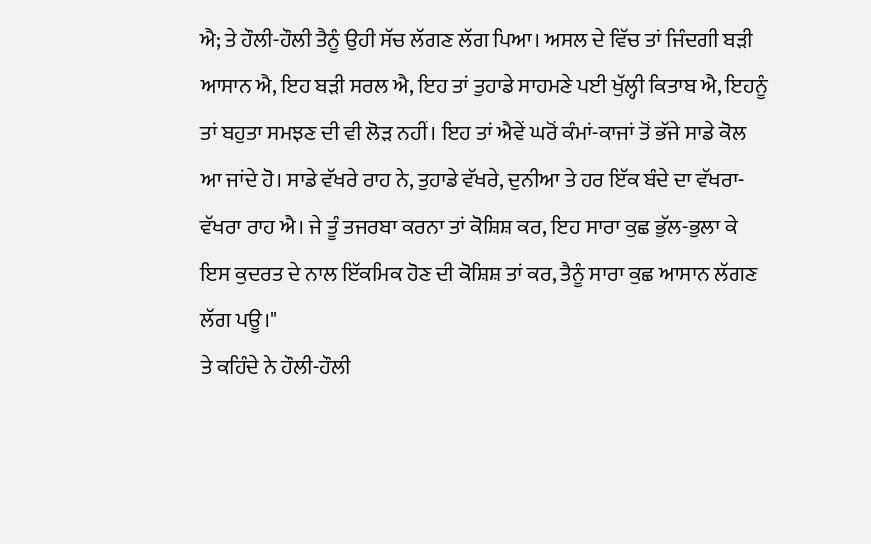ਐ; ਤੇ ਹੌਲੀ-ਹੌਲੀ ਤੈਨੂੰ ਉਹੀ ਸੱਚ ਲੱਗਣ ਲੱਗ ਪਿਆ। ਅਸਲ ਦੇ ਵਿੱਚ ਤਾਂ ਜਿੰਦਗੀ ਬੜੀ ਆਸਾਨ ਐ, ਇਹ ਬੜੀ ਸਰਲ ਐ, ਇਹ ਤਾਂ ਤੁਹਾਡੇ ਸਾਹਮਣੇ ਪਈ ਖੁੱਲ੍ਹੀ ਕਿਤਾਬ ਐ, ਇਹਨੂੰ ਤਾਂ ਬਹੁਤਾ ਸਮਝਣ ਦੀ ਵੀ ਲੋੜ ਨਹੀਂ। ਇਹ ਤਾਂ ਐਵੇਂ ਘਰੋਂ ਕੰਮਾਂ-ਕਾਜਾਂ ਤੋਂ ਭੱਜੇ ਸਾਡੇ ਕੋਲ ਆ ਜਾਂਦੇ ਹੋ। ਸਾਡੇ ਵੱਖਰੇ ਰਾਹ ਨੇ, ਤੁਹਾਡੇ ਵੱਖਰੇ, ਦੁਨੀਆ ਤੇ ਹਰ ਇੱਕ ਬੰਦੇ ਦਾ ਵੱਖਰਾ-ਵੱਖਰਾ ਰਾਹ ਐ। ਜੇ ਤੂੰ ਤਜਰਬਾ ਕਰਨਾ ਤਾਂ ਕੋਸ਼ਿਸ਼ ਕਰ, ਇਹ ਸਾਰਾ ਕੁਛ ਭੁੱਲ-ਭੁਲਾ ਕੇ ਇਸ ਕੁਦਰਤ ਦੇ ਨਾਲ ਇੱਕਮਿਕ ਹੋਣ ਦੀ ਕੋਸ਼ਿਸ਼ ਤਾਂ ਕਰ, ਤੈਨੂੰ ਸਾਰਾ ਕੁਛ ਆਸਾਨ ਲੱਗਣ ਲੱਗ ਪਊ।"
ਤੇ ਕਹਿੰਦੇ ਨੇ ਹੌਲੀ-ਹੌਲੀ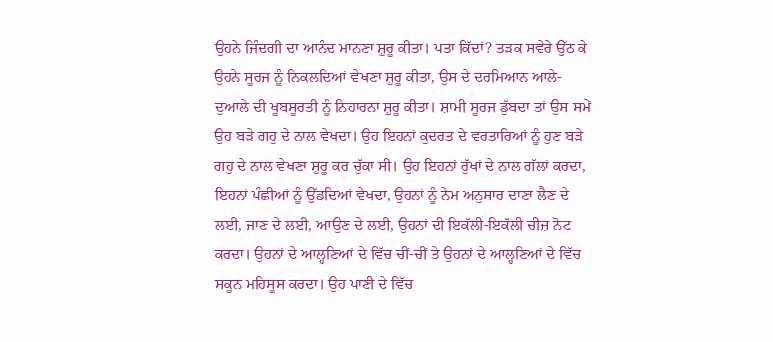ਉਹਨੇ ਜਿੰਦਗੀ ਦਾ ਆਨੰਦ ਮਾਨਣਾ ਸ਼ੁਰੂ ਕੀਤਾ। ਪਤਾ ਕਿੱਦਾਂ? ਤੜਕ ਸਵੇਰੇ ਉੱਠ ਕੇ ਉਹਨੇ ਸੂਰਜ ਨੂੰ ਨਿਕਲਦਿਆਂ ਵੇਖਣਾ ਸ਼ੁਰੂ ਕੀਤਾ, ਉਸ ਦੇ ਦਰਮਿਆਨ ਆਲੇ-ਦੁਆਲੇ ਦੀ ਖੂਬਸੂਰਤੀ ਨੂੰ ਨਿਹਾਰਨਾ ਸ਼ੁਰੂ ਕੀਤਾ। ਸ਼ਾਮੀ ਸੂਰਜ ਡੁੱਬਦਾ ਤਾਂ ਉਸ ਸਮੇਂ ਉਹ ਬੜੇ ਗਹੁ ਦੇ ਨਾਲ ਵੇਖਦਾ। ਉਹ ਇਹਨਾਂ ਕੁਦਰਤ ਦੇ ਵਰਤਾਰਿਆਂ ਨੂੰ ਹੁਣ ਬੜੇ ਗਹੁ ਦੇ ਨਾਲ ਵੇਖਣਾ ਸ਼ੁਰੂ ਕਰ ਚੁੱਕਾ ਸੀ। ਉਹ ਇਹਨਾਂ ਰੁੱਖਾਂ ਦੇ ਨਾਲ ਗੱਲਾਂ ਕਰਦਾ, ਇਹਨਾਂ ਪੰਛੀਆਂ ਨੂੰ ਉੱਡਦਿਆਂ ਵੇਖਦਾ, ਉਹਨਾਂ ਨੂੰ ਨੇਮ ਅਨੁਸਾਰ ਦਾਣਾ ਲੈਣ ਦੇ ਲਈ, ਜਾਣ ਦੇ ਲਈ, ਆਉਣ ਦੇ ਲਈ, ਉਹਨਾਂ ਦੀ ਇਕੱਲੀ-ਇਕੱਲੀ ਚੀਜ਼ ਨੋਟ ਕਰਦਾ। ਉਹਨਾਂ ਦੇ ਆਲ੍ਹਣਿਆਂ ਦੇ ਵਿੱਚ ਚੀਂ-ਚੀਂ ਤੇ ਉਹਨਾਂ ਦੇ ਆਲ੍ਹਣਿਆਂ ਦੇ ਵਿੱਚ ਸਕੂਨ ਮਹਿਸੂਸ ਕਰਦਾ। ਉਹ ਪਾਣੀ ਦੇ ਵਿੱਚ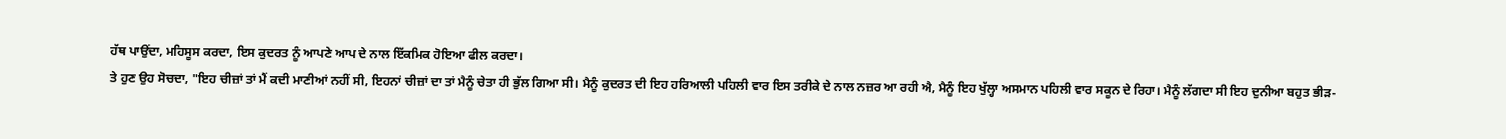ਹੱਥ ਪਾਉਂਦਾ, ਮਹਿਸੂਸ ਕਰਦਾ, ਇਸ ਕੁਦਰਤ ਨੂੰ ਆਪਣੇ ਆਪ ਦੇ ਨਾਲ ਇੱਕਮਿਕ ਹੋਇਆ ਫੀਲ ਕਰਦਾ।
ਤੇ ਹੁਣ ਉਹ ਸੋਚਦਾ, "ਇਹ ਚੀਜ਼ਾਂ ਤਾਂ ਮੈਂ ਕਦੀ ਮਾਣੀਆਂ ਨਹੀਂ ਸੀ, ਇਹਨਾਂ ਚੀਜ਼ਾਂ ਦਾ ਤਾਂ ਮੈਨੂੰ ਚੇਤਾ ਹੀ ਭੁੱਲ ਗਿਆ ਸੀ। ਮੈਨੂੰ ਕੁਦਰਤ ਦੀ ਇਹ ਹਰਿਆਲੀ ਪਹਿਲੀ ਵਾਰ ਇਸ ਤਰੀਕੇ ਦੇ ਨਾਲ ਨਜ਼ਰ ਆ ਰਹੀ ਐ, ਮੈਨੂੰ ਇਹ ਖੁੱਲ੍ਹਾ ਅਸਮਾਨ ਪਹਿਲੀ ਵਾਰ ਸਕੂਨ ਦੇ ਰਿਹਾ। ਮੈਨੂੰ ਲੱਗਦਾ ਸੀ ਇਹ ਦੁਨੀਆ ਬਹੁਤ ਭੀੜ-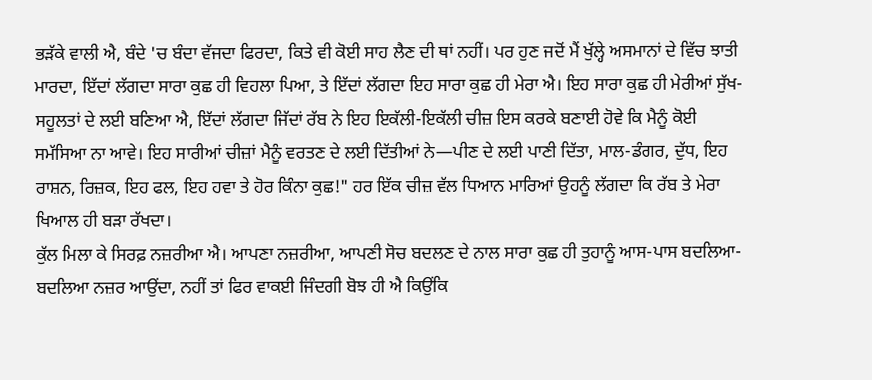ਭੜੱਕੇ ਵਾਲੀ ਐ, ਬੰਦੇ 'ਚ ਬੰਦਾ ਵੱਜਦਾ ਫਿਰਦਾ, ਕਿਤੇ ਵੀ ਕੋਈ ਸਾਹ ਲੈਣ ਦੀ ਥਾਂ ਨਹੀਂ। ਪਰ ਹੁਣ ਜਦੋਂ ਮੈਂ ਖੁੱਲ੍ਹੇ ਅਸਮਾਨਾਂ ਦੇ ਵਿੱਚ ਝਾਤੀ ਮਾਰਦਾ, ਇੱਦਾਂ ਲੱਗਦਾ ਸਾਰਾ ਕੁਛ ਹੀ ਵਿਹਲਾ ਪਿਆ, ਤੇ ਇੱਦਾਂ ਲੱਗਦਾ ਇਹ ਸਾਰਾ ਕੁਛ ਹੀ ਮੇਰਾ ਐ। ਇਹ ਸਾਰਾ ਕੁਛ ਹੀ ਮੇਰੀਆਂ ਸੁੱਖ-ਸਹੂਲਤਾਂ ਦੇ ਲਈ ਬਣਿਆ ਐ, ਇੱਦਾਂ ਲੱਗਦਾ ਜਿੱਦਾਂ ਰੱਬ ਨੇ ਇਹ ਇਕੱਲੀ-ਇਕੱਲੀ ਚੀਜ਼ ਇਸ ਕਰਕੇ ਬਣਾਈ ਹੋਵੇ ਕਿ ਮੈਨੂੰ ਕੋਈ ਸਮੱਸਿਆ ਨਾ ਆਵੇ। ਇਹ ਸਾਰੀਆਂ ਚੀਜ਼ਾਂ ਮੈਨੂੰ ਵਰਤਣ ਦੇ ਲਈ ਦਿੱਤੀਆਂ ਨੇ—ਪੀਣ ਦੇ ਲਈ ਪਾਣੀ ਦਿੱਤਾ, ਮਾਲ-ਡੰਗਰ, ਦੁੱਧ, ਇਹ ਰਾਸ਼ਨ, ਰਿਜ਼ਕ, ਇਹ ਫਲ, ਇਹ ਹਵਾ ਤੇ ਹੋਰ ਕਿੰਨਾ ਕੁਛ!" ਹਰ ਇੱਕ ਚੀਜ਼ ਵੱਲ ਧਿਆਨ ਮਾਰਿਆਂ ਉਹਨੂੰ ਲੱਗਦਾ ਕਿ ਰੱਬ ਤੇ ਮੇਰਾ ਖਿਆਲ ਹੀ ਬੜਾ ਰੱਖਦਾ।
ਕੁੱਲ ਮਿਲਾ ਕੇ ਸਿਰਫ਼ ਨਜ਼ਰੀਆ ਐ। ਆਪਣਾ ਨਜ਼ਰੀਆ, ਆਪਣੀ ਸੋਚ ਬਦਲਣ ਦੇ ਨਾਲ ਸਾਰਾ ਕੁਛ ਹੀ ਤੁਹਾਨੂੰ ਆਸ-ਪਾਸ ਬਦਲਿਆ-ਬਦਲਿਆ ਨਜ਼ਰ ਆਉਂਦਾ, ਨਹੀਂ ਤਾਂ ਫਿਰ ਵਾਕਈ ਜਿੰਦਗੀ ਬੋਝ ਹੀ ਐ ਕਿਉਂਕਿ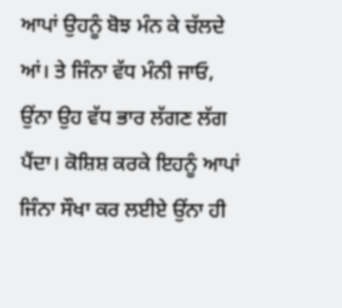ਆਪਾਂ ਉਹਨੂੰ ਬੋਝ ਮੰਨ ਕੇ ਚੱਲਦੇ ਆਂ। ਤੇ ਜਿੰਨਾ ਵੱਧ ਮੰਨੀ ਜਾਓ, ਉਂਨਾ ਉਹ ਵੱਧ ਭਾਰ ਲੱਗਣ ਲੱਗ ਪੈਂਦਾ। ਕੋਸ਼ਿਸ਼ ਕਰਕੇ ਇਹਨੂੰ ਆਪਾਂ ਜਿੰਨਾ ਸੌਖਾ ਕਰ ਲਈਏ ਉਂਨਾ ਹੀ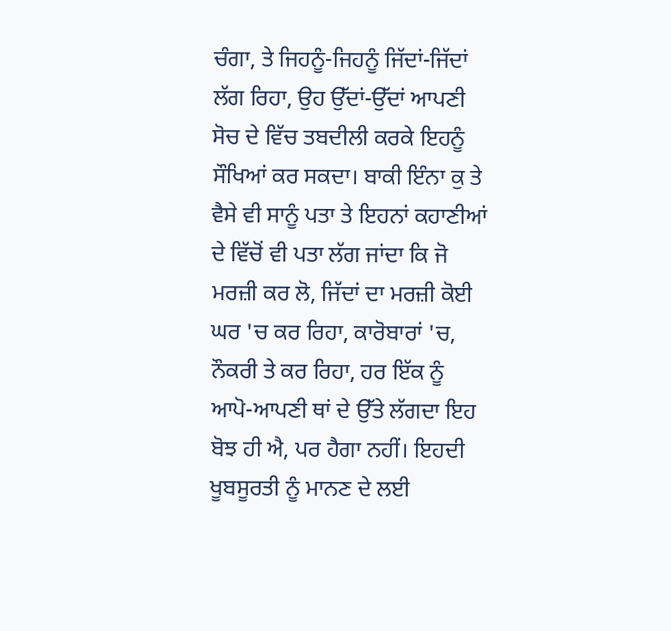ਚੰਗਾ, ਤੇ ਜਿਹਨੂੰ-ਜਿਹਨੂੰ ਜਿੱਦਾਂ-ਜਿੱਦਾਂ ਲੱਗ ਰਿਹਾ, ਉਹ ਉੱਦਾਂ-ਉੱਦਾਂ ਆਪਣੀ ਸੋਚ ਦੇ ਵਿੱਚ ਤਬਦੀਲੀ ਕਰਕੇ ਇਹਨੂੰ ਸੌਖਿਆਂ ਕਰ ਸਕਦਾ। ਬਾਕੀ ਇੰਨਾ ਕੁ ਤੇ ਵੈਸੇ ਵੀ ਸਾਨੂੰ ਪਤਾ ਤੇ ਇਹਨਾਂ ਕਹਾਣੀਆਂ ਦੇ ਵਿੱਚੋਂ ਵੀ ਪਤਾ ਲੱਗ ਜਾਂਦਾ ਕਿ ਜੋ ਮਰਜ਼ੀ ਕਰ ਲੋ, ਜਿੱਦਾਂ ਦਾ ਮਰਜ਼ੀ ਕੋਈ ਘਰ 'ਚ ਕਰ ਰਿਹਾ, ਕਾਰੋਬਾਰਾਂ 'ਚ, ਨੌਕਰੀ ਤੇ ਕਰ ਰਿਹਾ, ਹਰ ਇੱਕ ਨੂੰ ਆਪੋ-ਆਪਣੀ ਥਾਂ ਦੇ ਉੱਤੇ ਲੱਗਦਾ ਇਹ ਬੋਝ ਹੀ ਐ, ਪਰ ਹੈਗਾ ਨਹੀਂ। ਇਹਦੀ ਖੂਬਸੂਰਤੀ ਨੂੰ ਮਾਨਣ ਦੇ ਲਈ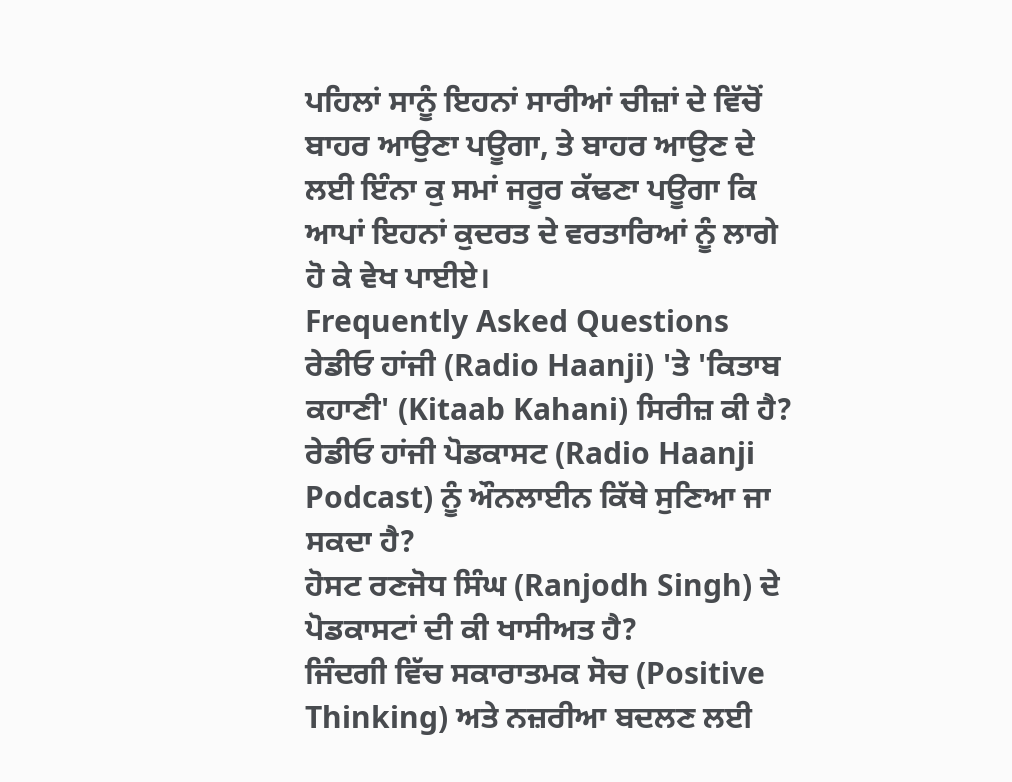ਪਹਿਲਾਂ ਸਾਨੂੰ ਇਹਨਾਂ ਸਾਰੀਆਂ ਚੀਜ਼ਾਂ ਦੇ ਵਿੱਚੋਂ ਬਾਹਰ ਆਉਣਾ ਪਊਗਾ, ਤੇ ਬਾਹਰ ਆਉਣ ਦੇ ਲਈ ਇੰਨਾ ਕੁ ਸਮਾਂ ਜਰੂਰ ਕੱਢਣਾ ਪਊਗਾ ਕਿ ਆਪਾਂ ਇਹਨਾਂ ਕੁਦਰਤ ਦੇ ਵਰਤਾਰਿਆਂ ਨੂੰ ਲਾਗੇ ਹੋ ਕੇ ਵੇਖ ਪਾਈਏ।
Frequently Asked Questions
ਰੇਡੀਓ ਹਾਂਜੀ (Radio Haanji) 'ਤੇ 'ਕਿਤਾਬ ਕਹਾਣੀ' (Kitaab Kahani) ਸਿਰੀਜ਼ ਕੀ ਹੈ?
ਰੇਡੀਓ ਹਾਂਜੀ ਪੋਡਕਾਸਟ (Radio Haanji Podcast) ਨੂੰ ਔਨਲਾਈਨ ਕਿੱਥੇ ਸੁਣਿਆ ਜਾ ਸਕਦਾ ਹੈ?
ਹੋਸਟ ਰਣਜੋਧ ਸਿੰਘ (Ranjodh Singh) ਦੇ ਪੋਡਕਾਸਟਾਂ ਦੀ ਕੀ ਖਾਸੀਅਤ ਹੈ?
ਜਿੰਦਗੀ ਵਿੱਚ ਸਕਾਰਾਤਮਕ ਸੋਚ (Positive Thinking) ਅਤੇ ਨਜ਼ਰੀਆ ਬਦਲਣ ਲਈ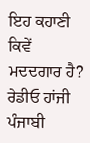ਇਹ ਕਹਾਣੀ ਕਿਵੇਂ ਮਦਦਗਾਰ ਹੈ?
ਰੇਡੀਓ ਹਾਂਜੀ ਪੰਜਾਬੀ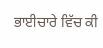ਭਾਈਚਾਰੇ ਵਿੱਚ ਕੀ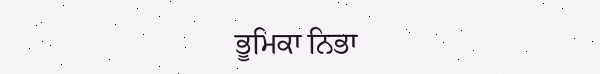ਭੂਮਿਕਾ ਨਿਭਾ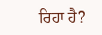ਰਿਹਾ ਹੈ?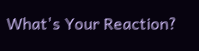What's Your Reaction?